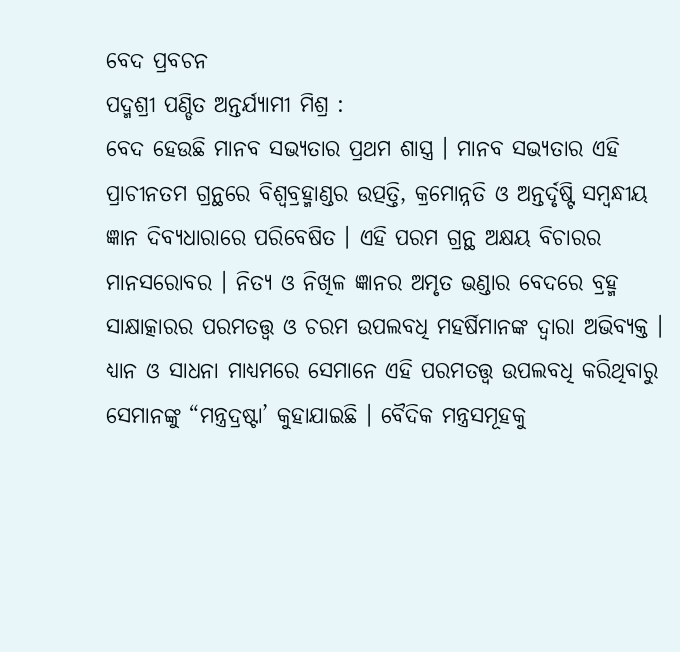ବେଦ ପ୍ରବଚନ
ପଦ୍ମଶ୍ରୀ ପଣ୍ଡିତ ଅନ୍ତର୍ଯ୍ୟାମୀ ମିଶ୍ର :
ବେଦ ହେଉଛି ମାନବ ସଭ୍ୟତାର ପ୍ରଥମ ଶାସ୍ତ୍ର । ମାନବ ସଭ୍ୟତାର ଏହି ପ୍ରାଚୀନତମ ଗ୍ରନ୍ଥରେ ବିଶ୍ୱବ୍ରହ୍ମାଣ୍ଡର ଉତ୍ପତ୍ତି, କ୍ରମୋନ୍ନତି ଓ ଅନ୍ତର୍ଦୃଷ୍ଟି ସମ୍ବନ୍ଧୀୟ ଜ୍ଞାନ ଦିବ୍ୟଧାରାରେ ପରିବେଷିତ । ଏହି ପରମ ଗ୍ରନ୍ଥ ଅକ୍ଷୟ ବିଚାରର ମାନସରୋବର । ନିତ୍ୟ ଓ ନିଖିଳ ଜ୍ଞାନର ଅମୃତ ଭଣ୍ଡାର ବେଦରେ ବ୍ରହ୍ମ ସାକ୍ଷାତ୍କାରର ପରମତତ୍ତ୍ୱ ଓ ଚରମ ଉପଲବଧି ମହର୍ଷିମାନଙ୍କ ଦ୍ୱାରା ଅଭିବ୍ୟକ୍ତ । ଧ୍ୟାନ ଓ ସାଧନା ମାଧ୍ୟମରେ ସେମାନେ ଏହି ପରମତତ୍ତ୍ୱ ଉପଲବଧି କରିଥିବାରୁ ସେମାନଙ୍କୁ “ମନ୍ତ୍ରଦ୍ରଷ୍ଟା’ କୁହାଯାଇଛି । ବୈଦିକ ମନ୍ତ୍ରସମୂହକୁ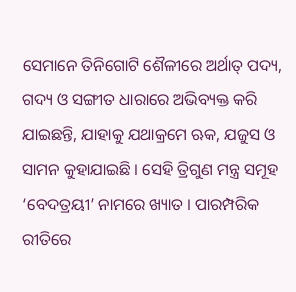ସେମାନେ ତିନିଗୋଟି ଶୈଳୀରେ ଅର୍ଥାତ୍ ପଦ୍ୟ, ଗଦ୍ୟ ଓ ସଙ୍ଗୀତ ଧାରାରେ ଅଭିବ୍ୟକ୍ତ କରି ଯାଇଛନ୍ତି, ଯାହାକୁ ଯଥାକ୍ରମେ ଋକ, ଯଜୁସ ଓ ସାମନ କୁହାଯାଇଛି । ସେହି ତ୍ରିଗୁଣ ମନ୍ତ୍ର ସମୂହ ‘ବେଦତ୍ରୟୀ’ ନାମରେ ଖ୍ୟାତ । ପାରମ୍ପରିକ ରୀତିରେ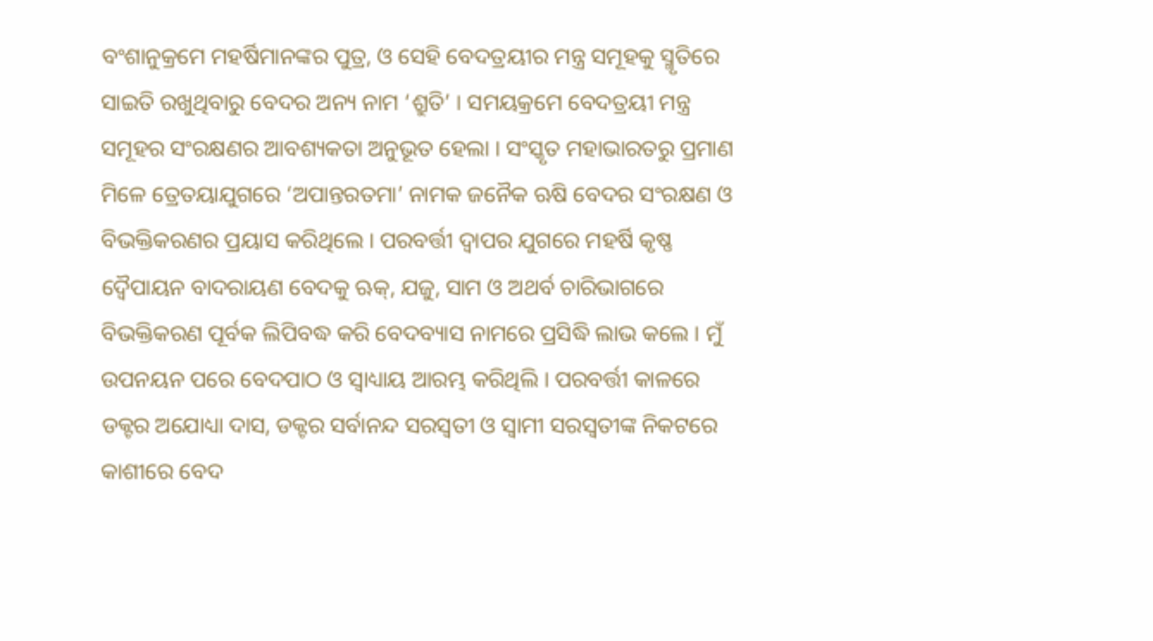ବଂଶାନୁକ୍ରମେ ମହର୍ଷିମାନଙ୍କର ପୁତ୍ର, ଓ ସେହି ବେଦତ୍ରୟୀର ମନ୍ତ୍ର ସମୂହକୁ ସ୍ମୃତିରେ ସାଇତି ରଖୁଥିବାରୁ ବେଦର ଅନ୍ୟ ନାମ ‘ଶ୍ରୁତି’ । ସମୟକ୍ରମେ ବେଦତ୍ରୟୀ ମନ୍ତ୍ର ସମୂହର ସଂରକ୍ଷଣର ଆବଶ୍ୟକତା ଅନୁଭୂତ ହେଲା । ସଂସ୍କୃତ ମହାଭାରତରୁ ପ୍ରମାଣ ମିଳେ ତ୍ରେତୟାଯୁଗରେ ‘ଅପାନ୍ତରତମା’ ନାମକ ଜନୈକ ଋଷି ବେଦର ସଂରକ୍ଷଣ ଓ ବିଭକ୍ତିକରଣର ପ୍ରୟାସ କରିଥିଲେ । ପରବର୍ତ୍ତୀ ଦ୍ୱାପର ଯୁଗରେ ମହର୍ଷି କୃଷ୍ଣ ଦ୍ୱୈପାୟନ ବାଦରାୟଣ ବେଦକୁ ଋକ୍, ଯଜୁ, ସାମ ଓ ଅଥର୍ବ ଚାରିଭାଗରେ ବିଭକ୍ତିକରଣ ପୂର୍ବକ ଲିପିବଦ୍ଧ କରି ବେଦବ୍ୟାସ ନାମରେ ପ୍ରସିଦ୍ଧି ଲାଭ କଲେ । ମୁଁ ଉପନୟନ ପରେ ବେଦପାଠ ଓ ସ୍ୱାଧ୍ୟାୟ ଆରମ୍ଭ କରିଥିଲି । ପରବର୍ତ୍ତୀ କାଳରେ ଡକ୍ଟର ଅଯୋଧ୍ୟା ଦାସ, ଡକ୍ଟର ସର୍ବାନନ୍ଦ ସରସ୍ୱତୀ ଓ ସ୍ୱାମୀ ସରସ୍ୱତୀଙ୍କ ନିକଟରେ କାଶୀରେ ବେଦ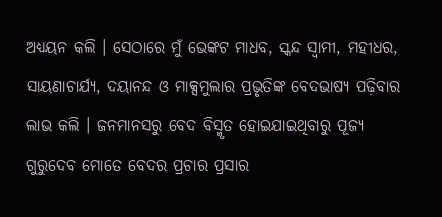ଅଧ୍ୟୟନ କଲି । ସେଠାରେ ମୁଁ ଭେଙ୍କଟ ମାଧବ, ସ୍କନ୍ଦ ସ୍ୱାମୀ, ମହୀଧର, ସାୟଣାଚାର୍ଯ୍ୟ, ଦୟାନନ୍ଦ ଓ ମାକ୍ସମୁଲାର ପ୍ରଭୃତିଙ୍କ ବେଦଭାଷ୍ୟ ପଢ଼ିବାର ଲାଭ କଲି । ଜନମାନସରୁ ବେଦ ବିସ୍ମୃତ ହୋଇଯାଇଥିବାରୁ ପୂଜ୍ୟ ଗୁରୁଦେବ ମୋତେ ବେଦର ପ୍ରଚାର ପ୍ରସାର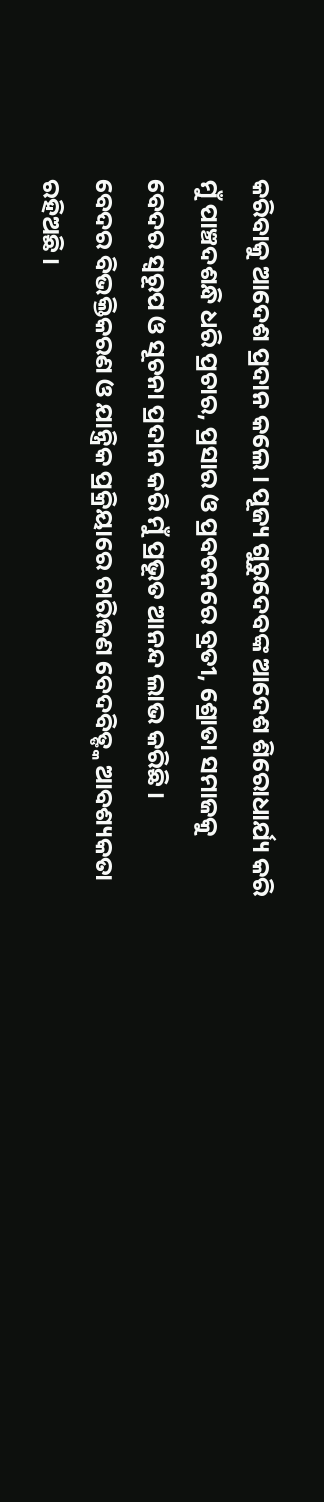କରିବାକୁ ଆଦେଶ ପ୍ରଦାନ କଲେ । ପୂଜ୍ୟ ଗୁରୁଦେବଙ୍କ ଆଦେଶ ଶିରୋଧାର୍ଯ୍ୟ କରି ମୁଁ ପାଞ୍ଚଦଶନ୍ଧି ଧରି ପ୍ରଚାର, ପ୍ରସାର ଓ ପ୍ରବଚନରେ ବ୍ରତୀ, ଶ୍ରୋତା ସମାଜକୁ ବେଦର ସ୍ୱରୂପ ଓ ସୂଚନା ପ୍ରଦାନ କରି ମୁଁ ପ୍ରଭୂତ ଆନନ୍ଦ ଲାଭ କରିଛି ।
ବେଦର ବିଭକ୍ତିକରଣ ଓ ଯାନ୍ତ୍ରିକ ପ୍ରକ୍ରିୟାରେ ଚାରିଜଣ ବେଦବିତ୍ଙ୍କ ଆବଶ୍ୟକତା ରହିଅଛି ।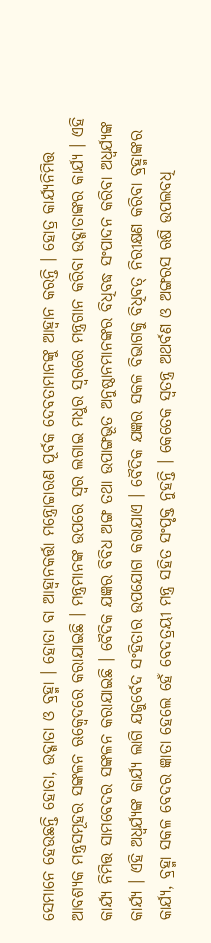ସେମାନେ ହେଉଛନ୍ତି ହୋତା, ଉଦ୍ଗାତା ଓ ବ୍ରହ୍ମା । ହୋତା ବା ଆହ୍ୱାନକର୍ତ୍ତା ମନ୍ତ୍ରୋଚ୍ଚାରଣ ପୂର୍ବକ ଦେବତାମାନଙ୍କୁ ଆହ୍ୱାନ କରନ୍ତି । ହୋତ୍ର କାର୍ଯ୍ୟନିମିତ୍ତ ଆବଶ୍ୟକ ମନ୍ତ୍ରସମୂହର ସଙ୍କଳନ ଋକ୍ବେଦରେ କରାଯାଇଛି । ମନ୍ତ୍ରମାନଙ୍କ ଉପରେ ସ୍ୱର ଲଗାଇ ମଧୁର ସ୍ୱରରେ ମନ୍ତ୍ରଗାନ କରିବା ଉଦ୍ଗାତାଙ୍କର କାର୍ଯ୍ୟ । ଏହି କାର୍ଯ୍ୟ ନିମିତ୍ତ ସାମବେଦର ସଙ୍କଳନ କରାଯାଇଛି । ବୈଦିକ ଯଜ୍ଞର ବିବିଧ ଅଙ୍ଗ ତଥା ଉପାଙ୍ଗଭୂତ ଅନୁଷ୍ଠାନମାନଙ୍କର ବିଧିବଦ୍ଧ ସଂପାଦନ କରିବା ଅଧ୍ୱର୍ଯ୍ୟଙ୍କ କାର୍ଯ୍ୟ । ଏହି ଅଧ୍ୱର୍ଯ୍ୟଙ୍କ କାର୍ଯ୍ୟ ଲାଗି ଯଜୁର୍ବେଦ ସଂହିତାର ଉପଯୋଗ କରାଯାଏ । ବୈଦିକ ଯଜ୍ଞର ସକଳ ବିଭାଗକୁ ବିଧିବତ୍ ନିରୀକ୍ଷଣ କରିବା ବ୍ରହ୍ମାଙ୍କର କାର୍ଯ୍ୟ, ବ୍ରହ୍ମା ସକଳ ବେଦର ଜ୍ଞାତା ହେଲେ ହେଁ ବେଦତ୍ରୟୀ ମନ୍ତ୍ର ସହିତ ସଂପୃକ୍ତ ନୁହନ୍ତି । କେତେକ ସ୍ୱତନ୍ତ୍ର ଅଥର୍ବଣ ଓ ଅଙ୍ଗରସ ଋଷି ଉପଲବଧି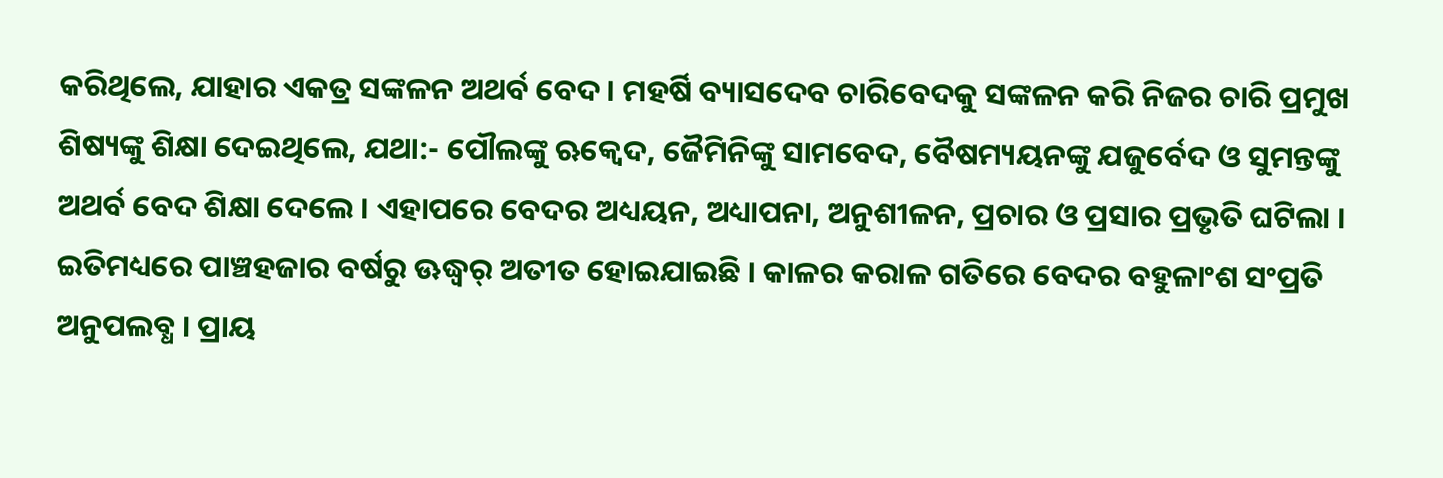କରିଥିଲେ, ଯାହାର ଏକତ୍ର ସଙ୍କଳନ ଅଥର୍ବ ବେଦ । ମହର୍ଷି ବ୍ୟାସଦେବ ଚାରିବେଦକୁ ସଙ୍କଳନ କରି ନିଜର ଚାରି ପ୍ରମୁଖ ଶିଷ୍ୟଙ୍କୁ ଶିକ୍ଷା ଦେଇଥିଲେ, ଯଥା:- ପୌଲଙ୍କୁ ଋକ୍ବେଦ, ଜୈମିନିଙ୍କୁ ସାମବେଦ, ବୈଷମ୍ୟୟନଙ୍କୁ ଯଜୁର୍ବେଦ ଓ ସୁମନ୍ତଙ୍କୁ ଅଥର୍ବ ବେଦ ଶିକ୍ଷା ଦେଲେ । ଏହାପରେ ବେଦର ଅଧ୍ୟୟନ, ଅଧ୍ୟାପନା, ଅନୁଶୀଳନ, ପ୍ରଚାର ଓ ପ୍ରସାର ପ୍ରଭୃତି ଘଟିଲା । ଇତିମଧ୍ୟରେ ପାଞ୍ଚହଜାର ବର୍ଷରୁ ଊଦ୍ଧ୍ୱର୍ ଅତୀତ ହୋଇଯାଇଛି । କାଳର କରାଳ ଗତିରେ ବେଦର ବହୁଳାଂଶ ସଂପ୍ରତି ଅନୁପଲବ୍ଧ । ପ୍ରାୟ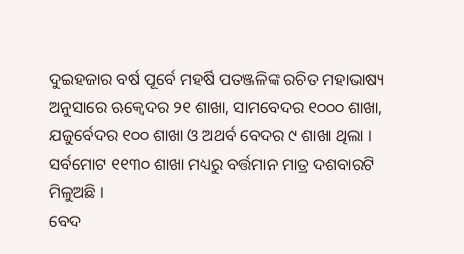ଦୁଇହଜାର ବର୍ଷ ପୂର୍ବେ ମହର୍ଷି ପତଞ୍ଜଳିଙ୍କ ରଚିତ ମହାଭାଷ୍ୟ ଅନୁସାରେ ଋକ୍ବେଦର ୨୧ ଶାଖା, ସାମବେଦର ୧୦୦୦ ଶାଖା, ଯଜୁର୍ବେଦର ୧୦୦ ଶାଖା ଓ ଅଥର୍ବ ବେଦର ୯ ଶାଖା ଥିଲା । ସର୍ବମୋଟ ୧୧୩୦ ଶାଖା ମଧ୍ୟରୁ ବର୍ତ୍ତମାନ ମାତ୍ର ଦଶବାରଟି ମିଳୁଅଛି ।
ବେଦ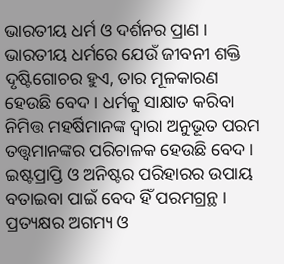ଭାରତୀୟ ଧର୍ମ ଓ ଦର୍ଶନର ପ୍ରାଣ । ଭାରତୀୟ ଧର୍ମରେ ଯେଉଁ ଜୀବନୀ ଶକ୍ତି ଦୃଷ୍ଟିଗୋଚର ହୁଏ, ତାର ମୂଳକାରଣ ହେଉଛି ବେଦ । ଧର୍ମକୁ ସାକ୍ଷାତ କରିବା ନିମିତ୍ତ ମହର୍ଷିମାନଙ୍କ ଦ୍ୱାରା ଅନୁଭୂତ ପରମ ତତ୍ତ୍ୱମାନଙ୍କର ପରିଚାଳକ ହେଉଛି ବେଦ । ଇଷ୍ଟପ୍ରାପ୍ତି ଓ ଅନିଷ୍ଟର ପରିହାରର ଉପାୟ ବତାଇବା ପାଇଁ ବେଦ ହିଁ ପରମଗ୍ରନ୍ଥ । ପ୍ରତ୍ୟକ୍ଷର ଅଗମ୍ୟ ଓ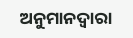ଅନୁମାନଦ୍ୱାରା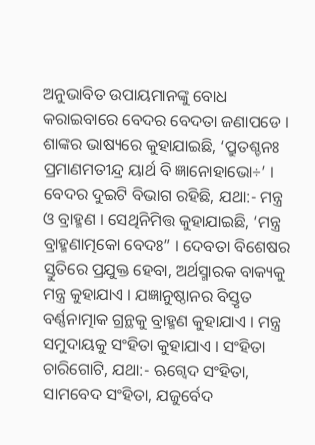ଅନୁଭାବିତ ଉପାୟମାନଙ୍କୁ ବୋଧ କରାଇବାରେ ବେଦର ବେଦତା ଜଣାପଡେ । ଶାଙ୍କର ଭାଷ୍ୟରେ କୁହାଯାଇଛି, ‘ପ୍ରୁତଶ୍ଚନଃ ପ୍ରମାଣମତୀନ୍ଦ୍ର ୟାର୍ଥ ବି ଜ୍ଞାନୋହାଭୋ÷’ । ବେଦର ଦୁଇଟି ବିଭାଗ ରହିଛି, ଯଥା:- ମନ୍ତ୍ର ଓ ବ୍ରାହ୍ମଣ । ସେଥିନିମିତ୍ତ କୁହାଯାଇଛି, ‘ମନ୍ତ୍ର ବ୍ରାହ୍ମଣାତ୍ମକୋ ବେଦଃ” । ଦେବତା ବିଶେଷର ସ୍ତୁତିରେ ପ୍ରଯୁକ୍ତ ହେବା, ଅର୍ଥସ୍ମାରକ ବାକ୍ୟକୁ ମନ୍ତ୍ର କୁହାଯାଏ । ଯଜ୍ଞାନୁଷ୍ଠାନର ବିସ୍ତୃତ ବର୍ଣ୍ଣନାତ୍ମାକ ଗ୍ରନ୍ଥକୁ ବ୍ରାହ୍ମଣ କୁହାଯାଏ । ମନ୍ତ୍ର ସମୁଦାୟକୁ ସଂହିତା କୁହାଯାଏ । ସଂହିତା ଚାରିଗୋଟି, ଯଥା:- ଋଗ୍ବେଦ ସଂହିତା, ସାମବେଦ ସଂହିତା, ଯଜୁର୍ବେଦ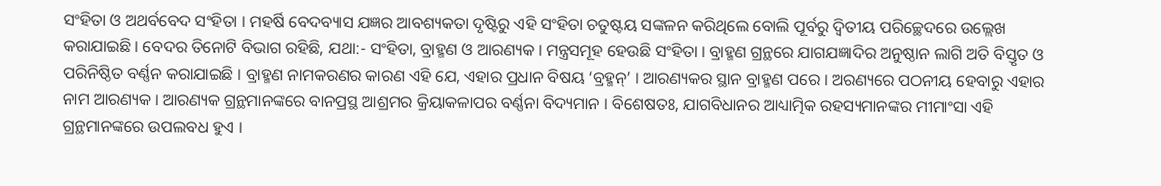ସଂହିତା ଓ ଅଥର୍ବବେଦ ସଂହିତା । ମହର୍ଷି ବେଦବ୍ୟାସ ଯଜ୍ଞର ଆବଶ୍ୟକତା ଦୃଷ୍ଟିରୁ ଏହି ସଂହିତା ଚତୁଷ୍ଟୟ ସଙ୍କଳନ କରିଥିଲେ ବୋଲି ପୂର୍ବରୁ ଦ୍ୱିତୀୟ ପରିଚ୍ଛେଦରେ ଉଲ୍ଲେଖ କରାଯାଇଛି । ବେଦର ତିନୋଟି ବିଭାଗ ରହିଛି, ଯଥା:- ସଂହିତା, ବ୍ରାହ୍ମଣ ଓ ଆରଣ୍ୟକ । ମନ୍ତ୍ରସମୂହ ହେଉଛି ସଂହିତା । ବ୍ରାହ୍ମଣ ଗ୍ରନ୍ଥରେ ଯାଗଯଜ୍ଞାଦିର ଅନୁଷ୍ଠାନ ଲାଗି ଅତି ବିସ୍ତୃତ ଓ ପରିନିଷ୍ଠିତ ବର୍ଣ୍ଣନ କରାଯାଇଛି । ବ୍ରାହ୍ମଣ ନାମକରଣର କାରଣ ଏହି ଯେ, ଏହାର ପ୍ରଧାନ ବିଷୟ ‘ବ୍ରହ୍ମନ୍’ । ଆରଣ୍ୟକର ସ୍ଥାନ ବ୍ରାହ୍ମଣ ପରେ । ଅରଣ୍ୟରେ ପଠନୀୟ ହେବାରୁ ଏହାର ନାମ ଆରଣ୍ୟକ । ଆରଣ୍ୟକ ଗ୍ରନ୍ଥମାନଙ୍କରେ ବାନପ୍ରସ୍ଥ ଆଶ୍ରମର କ୍ରିୟାକଳାପର ବର୍ଣ୍ଣନା ବିଦ୍ୟମାନ । ବିଶେଷତଃ, ଯାଗବିଧାନର ଆଧ୍ୟାତ୍ମିକ ରହସ୍ୟମାନଙ୍କର ମୀମାଂସା ଏହି ଗ୍ରନ୍ଥମାନଙ୍କରେ ଉପଲବଧ ହୁଏ ।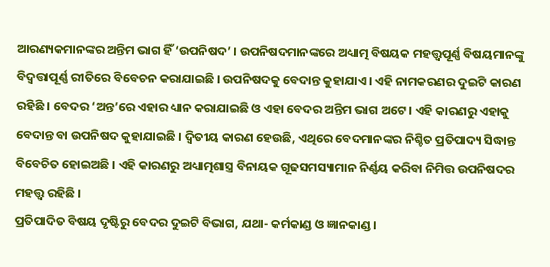ଆରଣ୍ୟକମାନଙ୍କର ଅନ୍ତିମ ଭାଗ ହିଁ ‘ଉପନିଷଦ’ । ଉପନିଷଦମାନଙ୍କରେ ଅଧ୍ୟାତ୍ମ ବିଷୟକ ମହତ୍ତ୍ୱପୂର୍ଣ୍ଣ ବିଷୟମାନଙ୍କୁ ବିଦ୍ବତ୍ତାପୂର୍ଣ୍ଣ ରୀତିରେ ବିବେଚନ କରାଯାଇଛି । ଉପନିଷଦକୁ ବେଦାନ୍ତ କୁହାଯାଏ । ଏହି ନାମକରଣର ଦୁଇଟି କାରଣ ରହିଛି । ବେଦର ‘ଅନ୍ତ’ରେ ଏହାର ଧ୍ୟାନ କରାଯାଇଛି ଓ ଏହା ବେଦର ଅନ୍ତିମ ଭାଗ ଅଟେ । ଏହି କାରଣରୁ ଏହାକୁ ବେଦାନ୍ତ ବା ଉପନିଷଦ କୁହାଯାଇଛି । ଦ୍ୱିତୀୟ କାରଣ ହେଉଛି, ଏଥିରେ ବେଦମାନଙ୍କର ନିଶ୍ଚିତ ପ୍ରତିପାଦ୍ୟ ସିଦ୍ଧାନ୍ତ ବିବେଚିତ ହୋଇଅଛି । ଏହି କାରଣରୁ ଅଧ୍ୟାତ୍ମଶାସ୍ତ୍ର ବିନାୟକ ଗୂଢସମସ୍ୟାମାନ ନିର୍ଣ୍ଣୟ କରିବା ନିମିତ୍ତ ଉପନିଷଦର ମହତ୍ତ୍ୱ ରହିଛି ।
ପ୍ରତିପାଦିତ ବିଷୟ ଦୃଷ୍ଟିରୁ ବେଦର ଦୁଇଟି ବିଭାଗ, ଯଥା- କର୍ମକାଣ୍ଡ ଓ ଜ୍ଞାନକାଣ୍ଡ ।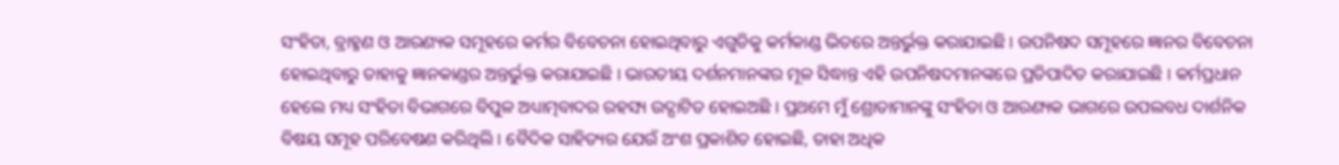ସଂହିତା, ବ୍ରାହ୍ମଣ ଓ ଆରଣ୍ୟକ ସମୂହରେ କର୍ମର ବିବେଚନା ହୋଇଥିବାରୁ ଏଗୁଡିକୁ କର୍ମକାଣ୍ଡ ଭିତରେ ଅନ୍ତର୍ଭୁକ୍ତ କରାଯାଇଛି । ଉପନିଷଦ ସମୂହରେ ଜ୍ଞାନର ବିବେଚନା ହୋଇଥିବାରୁ ତାହାକୁ ଜ୍ଞାନକାଣ୍ଡର ଅନ୍ତର୍ଭୁକ୍ତ କରାଯାଇଛି । ଭାରତୀୟ ଦର୍ଶନମାନଙ୍କର ମୂଳ ସିଦ୍ଧାନ୍ତ ଏହି ଉପନିଷଦମାନଙ୍କରେ ପ୍ରତିପାଦିତ କରାଯାଇଛି । କର୍ମପ୍ରଧାନ ହେଲେ ମଧ୍ୟ ସଂହିତା ବିଭାଗରେ ବିପୁଳ ଅଧ୍ୟାତ୍ମବାଦର ରହସ୍ୟ ଉଦ୍ଘାଟିତ ହୋଇଅଛି । ପ୍ରଥମେ ମୁଁ ଶ୍ରୋତାମାନଙ୍କୁ ସଂହିତା ଓ ଆରଣ୍ୟକ ଭାଗରେ ଉପଲବଧ ଦାର୍ଶନିକ ବିଷୟ ସମୂହ ପରିବେଷଣ କରିଥିଲି । ବୈଦିକ ସାହିତ୍ୟର ଯେଉଁ ଅଂଶ ପ୍ରକାଶିତ ହୋଇଛି, ତାହା ଅଧିକ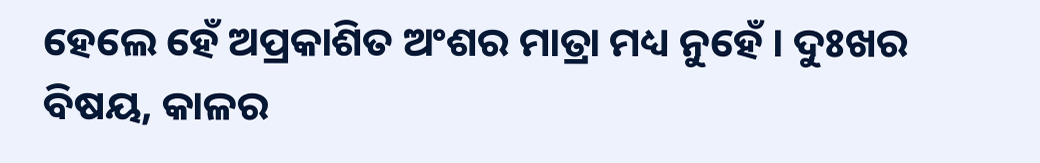ହେଲେ ହେଁ ଅପ୍ରକାଶିତ ଅଂଶର ମାତ୍ରା ମଧ୍ୟ ନୁହେଁ । ଦୁଃଖର ବିଷୟ, କାଳର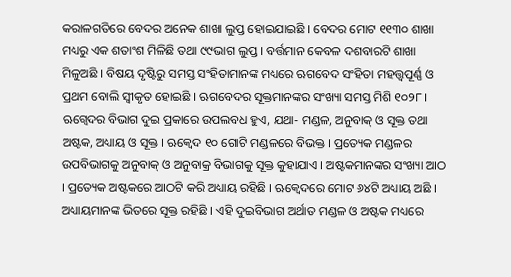କରାଳଗତିରେ ବେଦର ଅନେକ ଶାଖା ଲୁପ୍ତ ହୋଇଯାଇଛି । ବେଦର ମୋଟ ୧୧୩୦ ଶାଖା ମଧ୍ୟରୁ ଏକ ଶତାଂଶ ମିଳିଛି ତଥା ୯୯ଭାଗ ଲୁପ୍ତ । ବର୍ତ୍ତମାନ କେବଳ ଦଶବାରଟି ଶାଖା ମିଳୁଅଛି । ବିଷୟ ଦୃଷ୍ଟିରୁ ସମସ୍ତ ସଂହିତାମାନଙ୍କ ମଧ୍ୟରେ ଋଗବେଦ ସଂହିତା ମହତ୍ତ୍ୱପୂର୍ଣ୍ଣ ଓ ପ୍ରଥମ ବୋଲି ସ୍ୱୀକୃତ ହୋଇଛି । ଋଗବେଦର ସୂକ୍ତମାନଙ୍କର ସଂଖ୍ୟା ସମସ୍ତ ମିଶି ୧୦୨୮ । ଋଗ୍ବେଦର ବିଭାଗ ଦୁଇ ପ୍ରକାରେ ଉପଲବଧ ହୁଏ, ଯଥା- ମଣ୍ଡଳ, ଅନୁବାକ୍ ଓ ସୂକ୍ତ ତଥା ଅଷ୍ଟକ, ଅଧ୍ୟାୟ ଓ ସୂକ୍ତ । ଋକ୍ବେଦ ୧୦ ଗୋଟି ମଣ୍ଡଳରେ ବିଭକ୍ତ । ପ୍ରତ୍ୟେକ ମଣ୍ଡଳର ଉପବିଭାଗକୁ ଅନୁବାକ୍ ଓ ଅନୁବାକ୍ର ବିଭାଗକୁ ସୂକ୍ତ କୁହାଯାଏ । ଅଷ୍ଟକମାନଙ୍କର ସଂଖ୍ୟା ଆଠ । ପ୍ରତ୍ୟେକ ଅଷ୍ଟକରେ ଆଠଟି କରି ଅଧ୍ୟାୟ ରହିଛି । ଋକ୍ବେଦରେ ମୋଟ ୬୪ଟି ଅଧ୍ୟାୟ ଅଛି । ଅଧ୍ୟାୟମାନଙ୍କ ଭିତରେ ସୂକ୍ତ ରହିଛି । ଏହି ଦୁଇବିଭାଗ ଅର୍ଥାତ ମଣ୍ଡଳ ଓ ଅଷ୍ଟକ ମଧ୍ୟରେ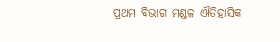ପ୍ରଥମ ବିଭାଗ ମଣ୍ଡଳ ଐତିହାସିକ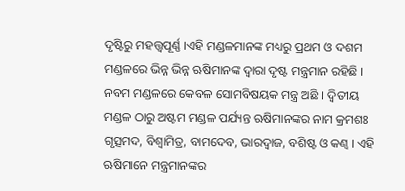ଦୃଷ୍ଟିରୁ ମହତ୍ତ୍ୱପୂର୍ଣ୍ଣ ।ଏହି ମଣ୍ଡଳମାନଙ୍କ ମଧ୍ୟରୁ ପ୍ରଥମ ଓ ଦଶମ ମଣ୍ଡଳରେ ଭିନ୍ନ ଭିନ୍ନ ଋଷିମାନଙ୍କ ଦ୍ୱାରା ଦୃଷ୍ଟ ମନ୍ତ୍ରମାନ ରହିଛି । ନବମ ମଣ୍ଡଳରେ କେବଳ ସୋମବିଷୟକ ମନ୍ତ୍ର ଅଛି । ଦ୍ୱିତୀୟ ମଣ୍ଡଳ ଠାରୁ ଅଷ୍ଟମ ମଣ୍ଡଳ ପର୍ଯ୍ୟନ୍ତ ଋଷିମାନଙ୍କର ନାମ କ୍ରମଶଃ ଗୃତ୍ସମଦ, ବିଶ୍ୱାମିତ୍ର, ବାମଦେବ, ଭାରଦ୍ୱାଜ, ବଶିଷ୍ଟ ଓ କଣ୍ୱ । ଏହି ଋଷିମାନେ ମନ୍ତ୍ରମାନଙ୍କର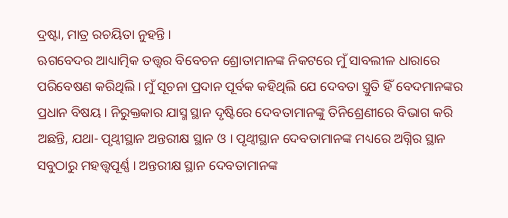ଦ୍ରଷ୍ଟା, ମାତ୍ର ରଚୟିତା ନୁହନ୍ତି ।
ଋଗବେଦର ଆଧ୍ୟାତ୍ମିକ ତତ୍ତ୍ୱର ବିବେଚନ ଶ୍ରୋତାମାନଙ୍କ ନିକଟରେ ମୁଁ ସାବଲୀଳ ଧାରାରେ ପରିବେଷଣ କରିଥିଲି । ମୁଁ ସୂଚନା ପ୍ରଦାନ ପୂର୍ବକ କହିଥିଲି ଯେ ଦେବତା ସ୍ତ୍ରୁତି ହିଁ ବେଦମାନଙ୍କର ପ୍ରଧାନ ବିଷୟ । ନିରୁକ୍ତକାର ଯାସ୍ମ ସ୍ଥାନ ଦୃଷ୍ଟିରେ ଦେବତାମାନଙ୍କୁ ତିନିଶ୍ରେଣୀରେ ବିଭାଗ କରି ଅଛନ୍ତି, ଯଥା- ପୃଥ୍ୱୀସ୍ଥାନ ଅନ୍ତରୀକ୍ଷ ସ୍ଥାନ ଓ । ପୃଥ୍ୱୀସ୍ଥାନ ଦେବତାମାନଙ୍କ ମଧ୍ୟରେ ଅଗ୍ନିର ସ୍ଥାନ ସବୁଠାରୁ ମହତ୍ତ୍ୱପୂର୍ଣ୍ଣ । ଅନ୍ତରୀକ୍ଷ ସ୍ଥାନ ଦେବତାମାନଙ୍କ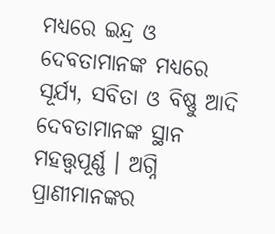ମଧ୍ୟରେ ଇନ୍ଦ୍ର ଓ ଦେବତାମାନଙ୍କ ମଧ୍ୟରେ ସୂର୍ଯ୍ୟ, ସବିତା ଓ ବିଷ୍ଣୁ ଆଦି ଦେବତାମାନଙ୍କ ସ୍ଥାନ ମହତ୍ତ୍ୱପୂର୍ଣ୍ଣ । ଅଗ୍ନି ପ୍ରାଣୀମାନଙ୍କର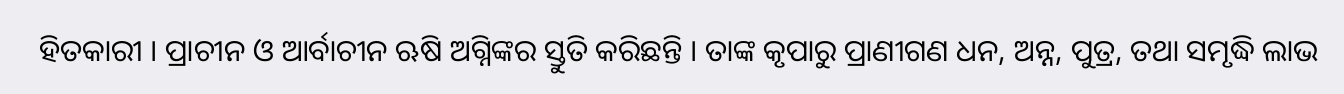ହିତକାରୀ । ପ୍ରାଚୀନ ଓ ଆର୍ବାଚୀନ ଋଷି ଅଗ୍ନିଙ୍କର ସ୍ତୁତି କରିଛନ୍ତି । ତାଙ୍କ କୃପାରୁ ପ୍ରାଣୀଗଣ ଧନ, ଅନ୍ନ, ପୁତ୍ର, ତଥା ସମୃଦ୍ଧି ଲାଭ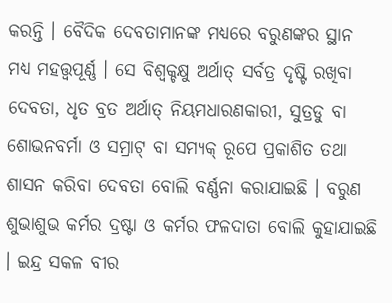କରନ୍ତି । ବୈଦିକ ଦେବତାମାନଙ୍କ ମଧ୍ୟରେ ବରୁଣଙ୍କର ସ୍ଥାନ ମଧ୍ୟ ମହତ୍ତ୍ୱପୂର୍ଣ୍ଣ । ସେ ବିଶ୍ୱକ୍ଚକ୍ଷୁ ଅର୍ଥାତ୍ ସର୍ବତ୍ର ଦୃଷ୍ଟି ରଖିବା ଦେବତା, ଧୃତ ବ୍ରତ ଅର୍ଥାତ୍ ନିୟମଧାରଣକାରୀ, ସୁତ୍ରଡୁ ବା ଶୋଭନବର୍ମା ଓ ସମ୍ରାଟ୍ ବା ସମ୍ୟକ୍ ରୂପେ ପ୍ରକାଶିତ ତଥା ଶାସନ କରିବା ଦେବତା ବୋଲି ବର୍ଣ୍ଣନା କରାଯାଇଛି । ବରୁଣ ଶୁଭାଶୁଭ କର୍ମର ଦ୍ରଷ୍ଟା ଓ କର୍ମର ଫଳଦାତା ବୋଲି କୁହାଯାଇଛି । ଇନ୍ଦ୍ର ସକଳ ବୀର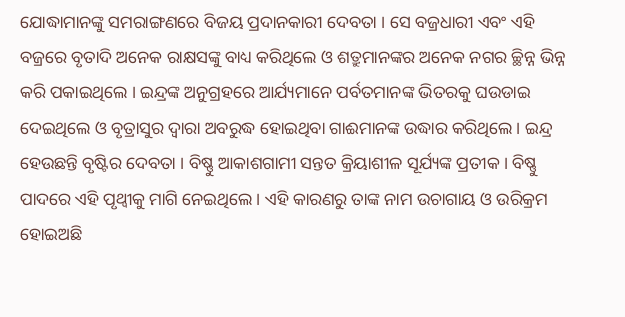ଯୋଦ୍ଧାମାନଙ୍କୁ ସମରାଙ୍ଗଣରେ ବିଜୟ ପ୍ରଦାନକାରୀ ଦେବତା । ସେ ବଜ୍ରଧାରୀ ଏବଂ ଏହି ବଜ୍ରରେ ବୃତାଦି ଅନେକ ରାକ୍ଷସଙ୍କୁ ବାଧ୍ୟ କରିଥିଲେ ଓ ଶତ୍ରୁମାନଙ୍କର ଅନେକ ନଗର ଚ୍ଛିନ୍ନ ଭିନ୍ନ କରି ପକାଇଥିଲେ । ଇନ୍ଦ୍ରଙ୍କ ଅନୁଗ୍ରହରେ ଆର୍ଯ୍ୟମାନେ ପର୍ବତମାନଙ୍କ ଭିତରକୁ ଘଉଡାଇ ଦେଇଥିଲେ ଓ ବୃତ୍ରାସୁର ଦ୍ୱାରା ଅବରୁଦ୍ଧ ହୋଇଥିବା ଗାଈମାନଙ୍କ ଉଦ୍ଧାର କରିଥିଲେ । ଇନ୍ଦ୍ର ହେଉଛନ୍ତି ବୃଷ୍ଟିର ଦେବତା । ବିଷ୍ଣୁ ଆକାଶଗାମୀ ସନ୍ତତ କ୍ରିୟାଶୀଳ ସୂର୍ଯ୍ୟଙ୍କ ପ୍ରତୀକ । ବିଷ୍ଣୁ ପାଦରେ ଏହି ପୃଥ୍ୱୀକୁ ମାଗି ନେଇଥିଲେ । ଏହି କାରଣରୁ ତାଙ୍କ ନାମ ଉଚାଗାୟ ଓ ଉରିକ୍ରମ ହୋଇଅଛି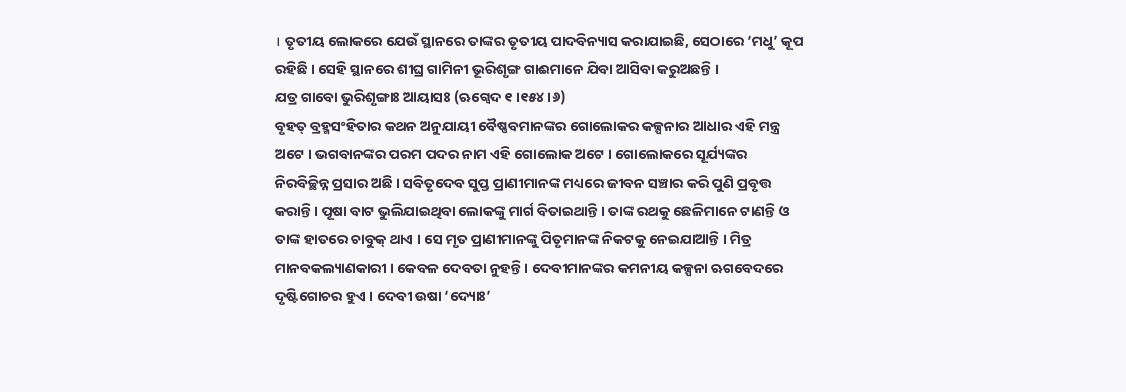। ତୃତୀୟ ଲୋକରେ ଯେଉଁ ସ୍ଥାନରେ ତାଙ୍କର ତୃତୀୟ ପାଦବିନ୍ୟାସ କରାଯାଇଛି, ସେଠାରେ ‘ମଧୁ’ କୂପ ରହିଛି । ସେହି ସ୍ଥାନରେ ଶୀଘ୍ର ଗାମିନୀ ଭୂରିଶୃଙ୍ଗ ଗାଈମାନେ ଯିବା ଆସିବା କରୁଅଛନ୍ତି ।
ଯତ୍ର ଗାବୋ ଭୁରିଶୃଙ୍ଗାଃ ଆୟାସଃ (ଋଗ୍ବେଦ ୧ ।୧୫୪ ।୬)
ବୃହତ୍ ବ୍ରହ୍ମସଂହିତାର କଥନ ଅନୁଯାୟୀ ବୈଷ୍ଣବମାନଙ୍କର ଗୋଲୋକର କଳ୍ପନାର ଆଧାର ଏହି ମନ୍ତ୍ର ଅଟେ । ଭଗବାନଙ୍କର ପରମ ପଦର ନାମ ଏହି ଗୋଲୋକ ଅଟେ । ଗୋଲୋକରେ ସୂର୍ଯ୍ୟଙ୍କର ନିରବିଚ୍ଛିନ୍ନ ପ୍ରସାର ଅଛି । ସବିତୃଦେବ ସୁପ୍ତ ପ୍ରାଣୀମାନଙ୍କ ମଧ୍ୟରେ ଜୀବନ ସଞ୍ଚାର କରି ପୁଣି ପ୍ରବୃତ୍ତ କରାନ୍ତି । ପୂଷା ବାଟ ଭୁଲିଯାଇଥିବା ଲୋକଙ୍କୁ ମାର୍ଗ ବିତାଇଥାନ୍ତି । ତାଙ୍କ ରଥକୁ ଛେଳିମାନେ ଟାଣନ୍ତି ଓ ତାଙ୍କ ହାତରେ ଚାବୁକ୍ ଥାଏ । ସେ ମୃତ ପ୍ରାଣୀମାନଙ୍କୁ ପିତୃମାନଙ୍କ ନିକଟକୁ ନେଇଯାଆନ୍ତି । ମିତ୍ର ମାନବକଲ୍ୟାଣକାରୀ । କେବଳ ଦେବତା ନୁହନ୍ତି । ଦେବୀମାନଙ୍କର କମନୀୟ କଳ୍ପନା ଋଗବେଦରେ ଦୃଷ୍ଟିଗୋଚର ହୁଏ । ଦେବୀ ଉଷା ‘ଦ୍ୟୋଃ’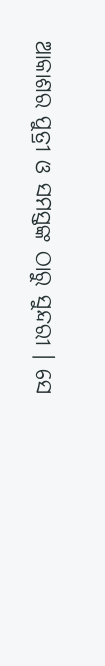ଆକାଶର ପୁତ୍ରୀ ଓ ସମସ୍ତଙ୍କ ଠାରୁ ସୁନ୍ଦରୀ । ସେ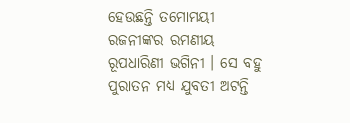ହେଉଛନ୍ତି ତମୋମୟୀ ରଜନୀଙ୍କର ରମଣୀୟ ରୂପଧାରିଣୀ ଭଗିନୀ । ସେ ବହୁ ପୁରାତନ ମଧ୍ୟ ଯୁବତୀ ଅଟନ୍ତି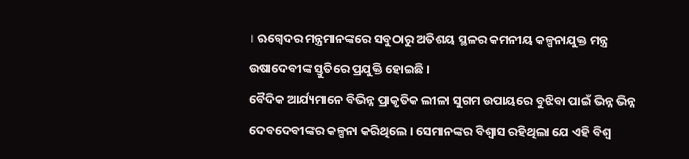। ଋଗ୍ବେଦର ମନ୍ତ୍ରମାନଙ୍କରେ ସବୁଠାରୁ ଅତିଶୟ ସ୍ଥଳର କମନୀୟ କଳ୍ପନାଯୁକ୍ତ ମନ୍ତ୍ର ଉଷାଦେବୀଙ୍କ ସ୍ତୁତିରେ ପ୍ରଯୁକ୍ତି ହୋଇଛି ।
ବୈଦିକ ଆର୍ଯ୍ୟମାନେ ବିଭିନ୍ନ ପ୍ରାକୃତିକ ଲୀଳା ସୁଗମ ଉପାୟରେ ବୁଝିବା ପାଇଁ ଭିନ୍ନ ଭିନ୍ନ ଦେବଦେବୀଙ୍କର କଳ୍ପନା କରିଥିଲେ । ସେମାନଙ୍କର ବିଶ୍ୱାସ ରହିଥିଲା ଯେ ଏହି ବିଶ୍ୱ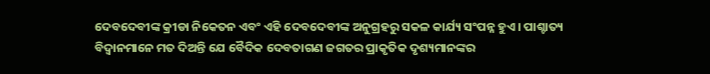ଦେବଦେବୀଙ୍କ କ୍ରୀଡା ନିକେତନ ଏବଂ ଏହି ଦେବଦେବୀଙ୍କ ଅନୁଗ୍ରହରୁ ସକଳ କାର୍ଯ୍ୟ ସଂପନ୍ନ ହୁଏ । ପାଶ୍ଚାତ୍ୟ ବିଦ୍ୱାନମାନେ ମତ ଦିଅନ୍ତି ଯେ ବୈଦିକ ଦେବତାଗଣ ଜଗତର ପ୍ରାକୃତିକ ଦୃଶ୍ୟମାନଙ୍କର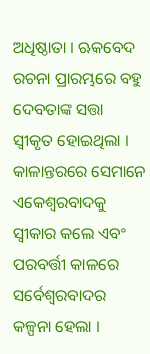ଅଧିଷ୍ଠାତା । ଋକବେଦ ରଚନା ପ୍ରାରମ୍ଭରେ ବହୁ ଦେବତାଙ୍କ ସତ୍ତା ସ୍ୱୀକୃତ ହୋଇଥିଲା । କାଳାନ୍ତରରେ ସେମାନେ ଏକେଶ୍ୱରବାଦକୁ ସ୍ୱୀକାର କଲେ ଏବଂ ପରବର୍ତ୍ତୀ କାଳରେ ସର୍ବେଶ୍ୱରବାଦର କଳ୍ପନା ହେଲା ।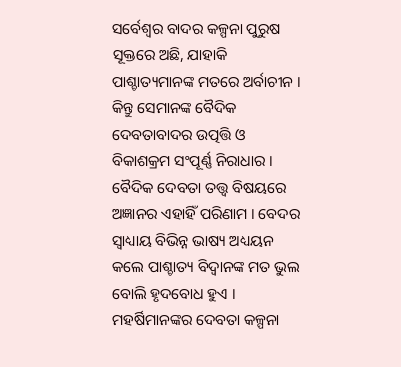ସର୍ବେଶ୍ୱର ବାଦର କଳ୍ପନା ପୁରୁଷ ସୂକ୍ତରେ ଅଛି, ଯାହାକି ପାଶ୍ଚାତ୍ୟମାନଙ୍କ ମତରେ ଅର୍ବାଚୀନ । କିନ୍ତୁ ସେମାନଙ୍କ ବୈଦିକ ଦେବତାବାଦର ଉତ୍ପତ୍ତି ଓ ବିକାଶକ୍ରମ ସଂପୂର୍ଣ୍ଣ ନିରାଧାର । ବୈଦିକ ଦେବତା ତତ୍ତ୍ୱ ବିଷୟରେ ଅଜ୍ଞାନର ଏହାହିଁ ପରିଣାମ । ବେଦର ସ୍ୱାଧ୍ୟାୟ ବିଭିନ୍ନ ଭାଷ୍ୟ ଅଧ୍ୟୟନ କଲେ ପାଶ୍ଚାତ୍ୟ ବିଦ୍ୱାନଙ୍କ ମତ ଭୁଲ ବୋଲି ହୃଦବୋଧ ହୁଏ । ମହର୍ଷିମାନଙ୍କର ଦେବତା କଳ୍ପନା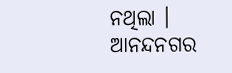ନଥିଲା ।
ଆନନ୍ଦନଗର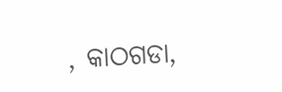, କାଠଗଡା,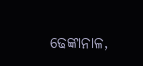ଢେଙ୍କାନାଳ,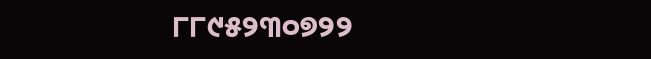୮୮୯୫୨୩୦୭୨୨